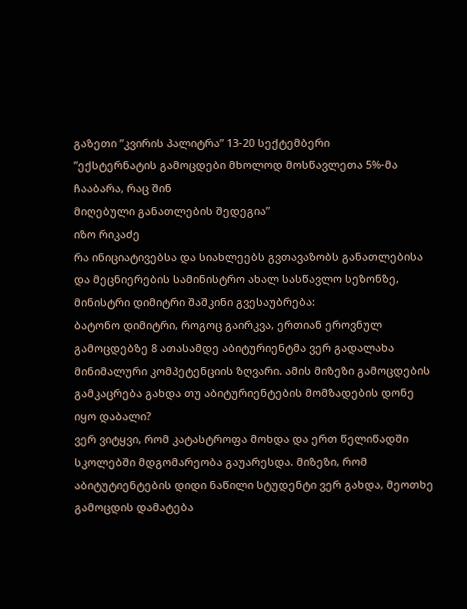გაზეთი ”კვირის პალიტრა” 13-20 სექტემბერი
”ექსტერნატის გამოცდები მხოლოდ მოსწავლეთა 5%-მა ჩააბარა, რაც შინ
მიღებული განათლების შედეგია”
იზო რიკაძე
რა ინიციატივებსა და სიახლეებს გვთავაზობს განათლებისა და მეცნიერების სამინისტრო ახალ სასწავლო სეზონზე, მინისტრი დიმიტრი შაშკინი გვესაუბრება:
ბატონო დიმიტრი, როგოც გაირკვა, ერთიან ეროვნულ გამოცდებზე 8 ათასამდე აბიტურიენტმა ვერ გადალახა მინიმალური კომპეტენციის ზღვარი. ამის მიზეზი გამოცდების გამკაცრება გახდა თუ აბიტურიენტების მომზადების დონე იყო დაბალი?
ვერ ვიტყვი, რომ კატასტროფა მოხდა და ერთ წელიწადში სკოლებში მდგომარეობა გაუარესდა. მიზეზი, რომ აბიტუტიენტების დიდი ნაწილი სტუდენტი ვერ გახდა, მეოთხე გამოცდის დამატება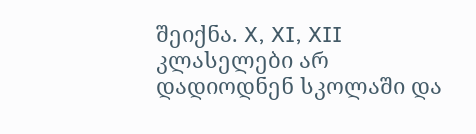შეიქნა. X, XI, XII კლასელები არ დადიოდნენ სკოლაში და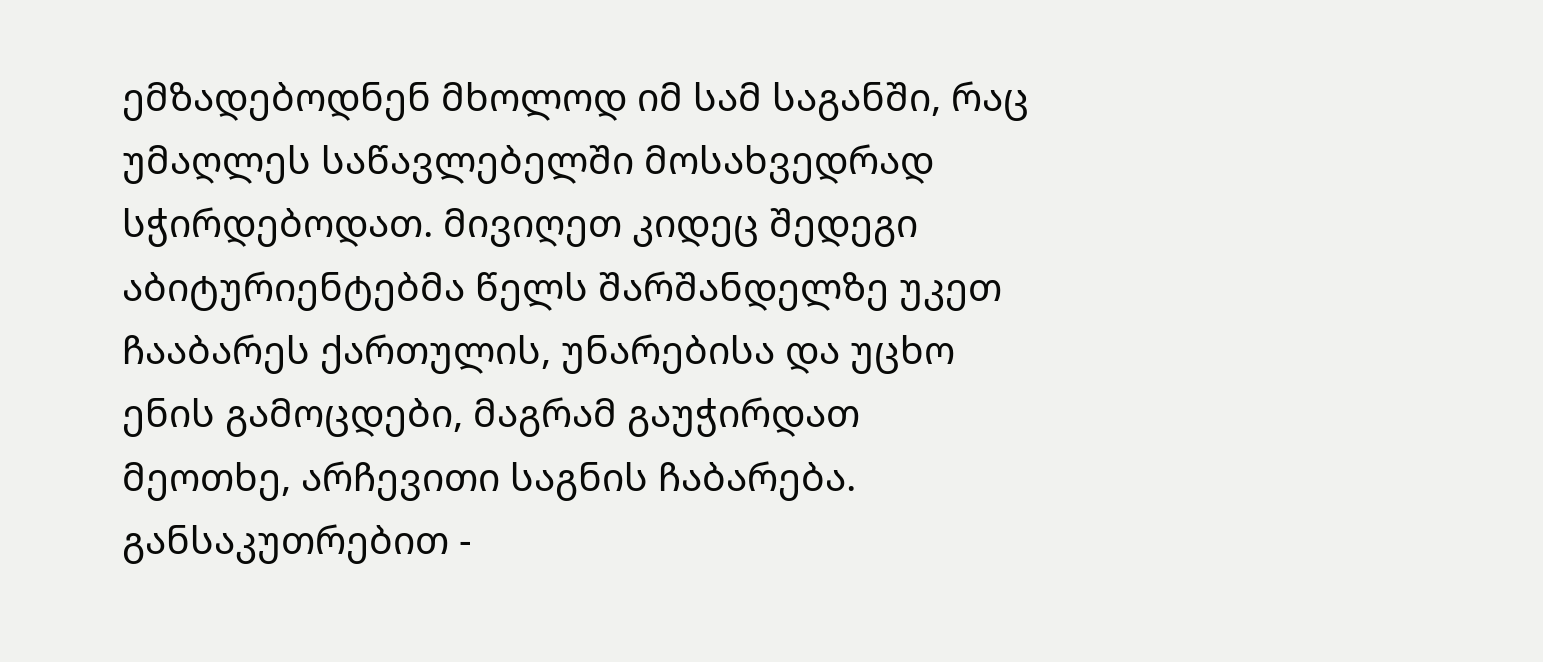ემზადებოდნენ მხოლოდ იმ სამ საგანში, რაც უმაღლეს საწავლებელში მოსახვედრად სჭირდებოდათ. მივიღეთ კიდეც შედეგი აბიტურიენტებმა წელს შარშანდელზე უკეთ ჩააბარეს ქართულის, უნარებისა და უცხო ენის გამოცდები, მაგრამ გაუჭირდათ მეოთხე, არჩევითი საგნის ჩაბარება. განსაკუთრებით -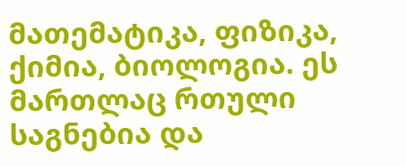მათემატიკა, ფიზიკა, ქიმია, ბიოლოგია. ეს მართლაც რთული საგნებია და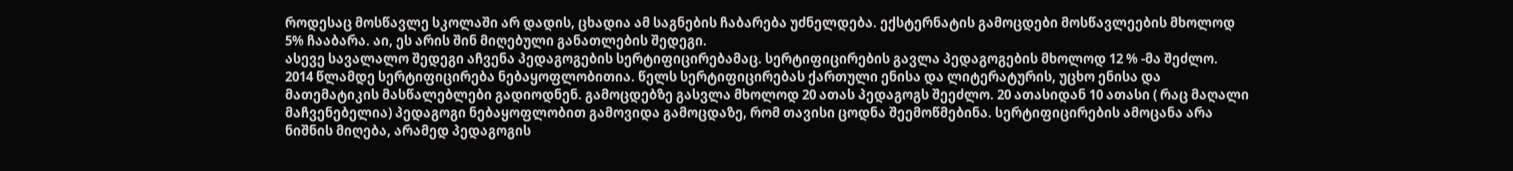როდესაც მოსწავლე სკოლაში არ დადის, ცხადია ამ საგნების ჩაბარება უძნელდება. ექსტერნატის გამოცდები მოსწავლეების მხოლოდ 5% ჩააბარა. აი, ეს არის შინ მიღებული განათლების შედეგი.
ასევე სავალალო შედეგი აჩვენა პედაგოგების სერტიფიცირებამაც. სერტიფიცირების გავლა პედაგოგების მხოლოდ 12 % -მა შეძლო.
2014 წლამდე სერტიფიცირება ნებაყოფლობითია. წელს სერტიფიცირებას ქართული ენისა და ლიტერატურის, უცხო ენისა და მათემატიკის მასწალებლები გადიოდნენ. გამოცდებზე გასვლა მხოლოდ 20 ათას პედაგოგს შეეძლო. 20 ათასიდან 10 ათასი ( რაც მაღალი მაჩვენებელია) პედაგოგი ნებაყოფლობით გამოვიდა გამოცდაზე, რომ თავისი ცოდნა შეემოწმებინა. სერტიფიცირების ამოცანა არა ნიშნის მიღება, არამედ პედაგოგის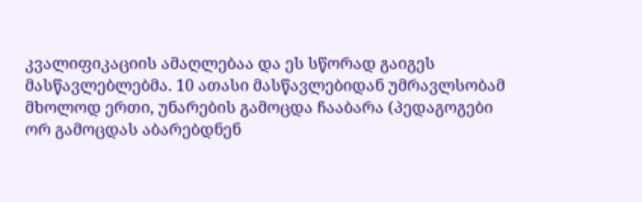კვალიფიკაციის ამაღლებაა და ეს სწორად გაიგეს მასწავლებლებმა. 10 ათასი მასწავლებიდან უმრავლსობამ მხოლოდ ერთი, უნარების გამოცდა ჩააბარა (პედაგოგები ორ გამოცდას აბარებდნენ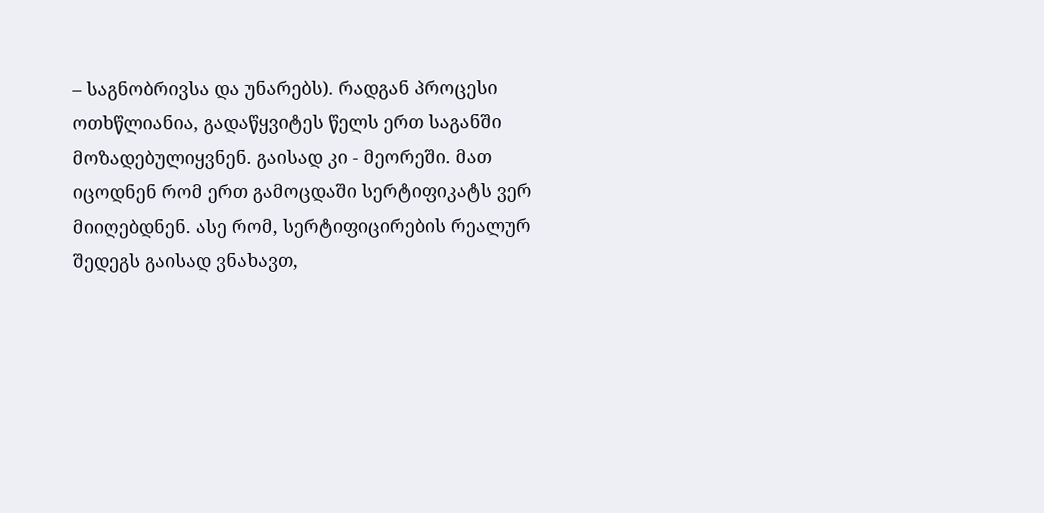– საგნობრივსა და უნარებს). რადგან პროცესი ოთხწლიანია, გადაწყვიტეს წელს ერთ საგანში მოზადებულიყვნენ. გაისად კი - მეორეში. მათ იცოდნენ რომ ერთ გამოცდაში სერტიფიკატს ვერ მიიღებდნენ. ასე რომ, სერტიფიცირების რეალურ შედეგს გაისად ვნახავთ,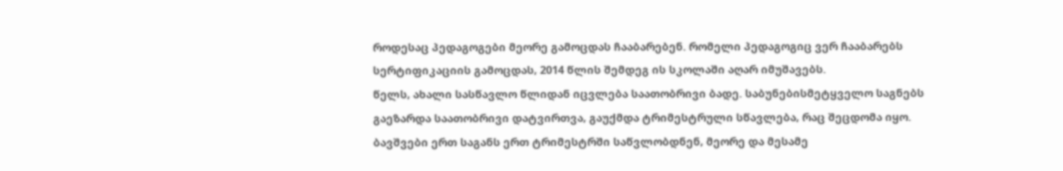როდესაც პედაგოგები მეორე გამოცდას ჩააბარებენ. რომელი პედაგოგიც ვერ ჩააბარებს სერტიფიკაციის გამოცდას, 2014 წლის შემდეგ ის სკოლაში აღარ იმუშავებს.
წელს, ახალი სასწავლო წლიდან იცვლება საათობრივი ბადე. საბუნებისმეტყველო საგნებს გაეზარდა საათობრივი დატვირთვა, გაუქმდა ტრიმესტრული სწავლება, რაც შეცდომა იყო. ბავშვები ერთ საგანს ერთ ტრიმესტრში საწვლობდნენ, მეორე და მესამე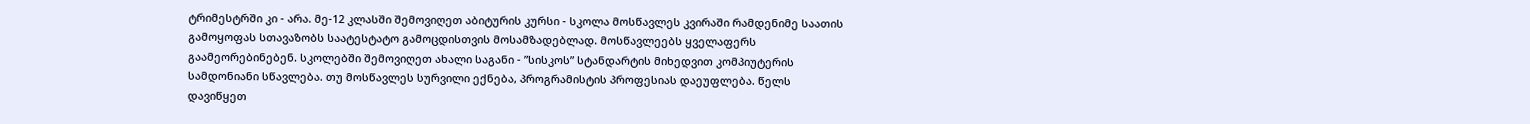ტრიმესტრში კი - არა. მე-12 კლასში შემოვიღეთ აბიტურის კურსი - სკოლა მოსწავლეს კვირაში რამდენიმე საათის გამოყოფას სთავაზობს საატესტატო გამოცდისთვის მოსამზადებლად. მოსწავლეებს ყველაფერს გაამეორებინებენ. სკოლებში შემოვიღეთ ახალი საგანი - ”სისკოს” სტანდარტის მიხედვით კომპიუტერის სამდონიანი სწავლება. თუ მოსწავლეს სურვილი ექნება, პროგრამისტის პროფესიას დაეუფლება. წელს დავიწყეთ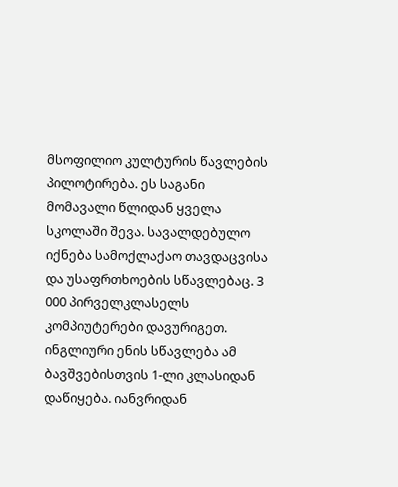მსოფილიო კულტურის წავლების პილოტირება. ეს საგანი მომავალი წლიდან ყველა სკოლაში შევა. სავალდებულო იქნება სამოქლაქაო თავდაცვისა და უსაფრთხოების სწავლებაც. 3 000 პირველკლასელს კომპიუტერები დავურიგეთ. ინგლიური ენის სწავლება ამ ბავშვებისთვის 1-ლი კლასიდან დაწიყება. იანვრიდან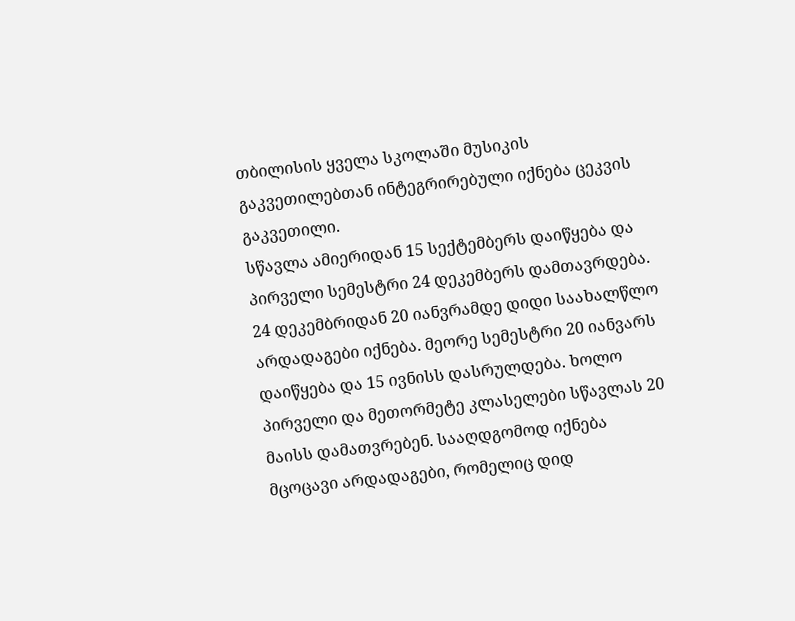თბილისის ყველა სკოლაში მუსიკის გაკვეთილებთან ინტეგრირებული იქნება ცეკვის გაკვეთილი.
სწავლა ამიერიდან 15 სექტემბერს დაიწყება და პირველი სემესტრი 24 დეკემბერს დამთავრდება. 24 დეკემბრიდან 20 იანვრამდე დიდი საახალწლო არდადაგები იქნება. მეორე სემესტრი 20 იანვარს დაიწყება და 15 ივნისს დასრულდება. ხოლო პირველი და მეთორმეტე კლასელები სწავლას 20 მაისს დამათვრებენ. სააღდგომოდ იქნება მცოცავი არდადაგები, რომელიც დიდ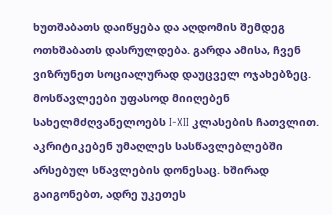ხუთშაბათს დაიწყება და აღდომის შემდეგ ოთხშაბათს დასრულდება. გარდა ამისა, ჩვენ ვიზრუნეთ სოციალურად დაუცველ ოჯახებზეც. მოსწავლეები უფასოდ მიიღებენ სახელმძღვანელოებს I-XII კლასების ჩათვლით.
აკრიტიკებენ უმაღლეს სასწავლებლებში არსებულ სწავლების დონესაც. ხშირად გაიგონებთ, ადრე უკეთეს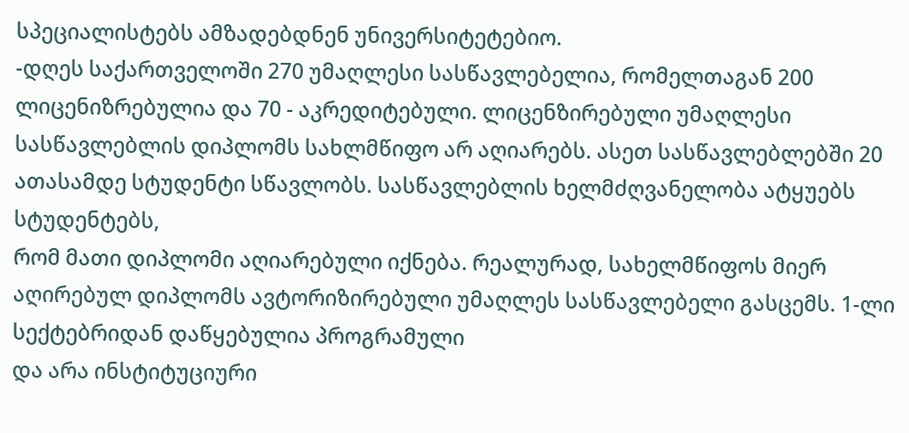სპეციალისტებს ამზადებდნენ უნივერსიტეტებიო.
-დღეს საქართველოში 270 უმაღლესი სასწავლებელია, რომელთაგან 200 ლიცენიზრებულია და 70 - აკრედიტებული. ლიცენზირებული უმაღლესი სასწავლებლის დიპლომს სახლმწიფო არ აღიარებს. ასეთ სასწავლებლებში 20 ათასამდე სტუდენტი სწავლობს. სასწავლებლის ხელმძღვანელობა ატყუებს სტუდენტებს,
რომ მათი დიპლომი აღიარებული იქნება. რეალურად, სახელმწიფოს მიერ აღირებულ დიპლომს ავტორიზირებული უმაღლეს სასწავლებელი გასცემს. 1-ლი სექტებრიდან დაწყებულია პროგრამული
და არა ინსტიტუციური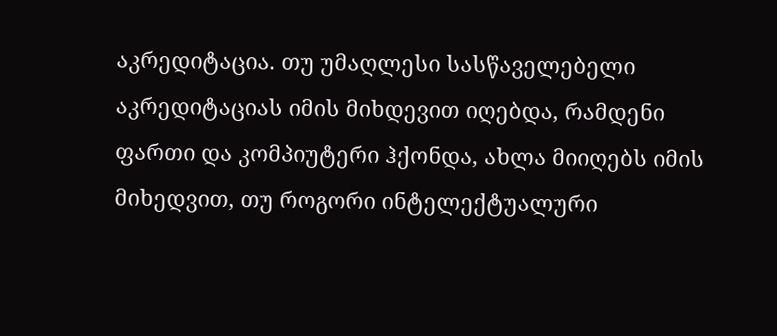აკრედიტაცია. თუ უმაღლესი სასწაველებელი აკრედიტაციას იმის მიხდევით იღებდა, რამდენი ფართი და კომპიუტერი ჰქონდა, ახლა მიიღებს იმის მიხედვით, თუ როგორი ინტელექტუალური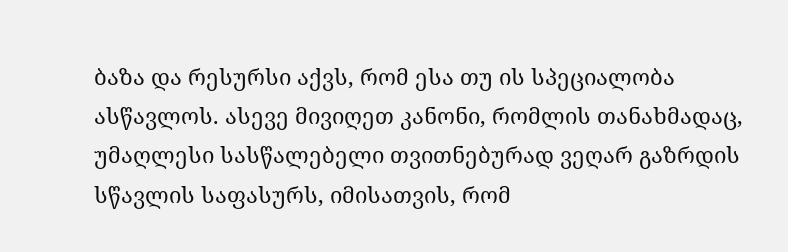ბაზა და რესურსი აქვს, რომ ესა თუ ის სპეციალობა ასწავლოს. ასევე მივიღეთ კანონი, რომლის თანახმადაც, უმაღლესი სასწალებელი თვითნებურად ვეღარ გაზრდის სწავლის საფასურს, იმისათვის, რომ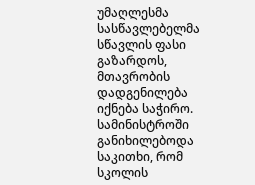უმაღლესმა სასწავლებელმა სწავლის ფასი გაზარდოს, მთავრობის დადგენილება იქნება საჭირო.
სამინისტროში განიხილებოდა საკითხი, რომ სკოლის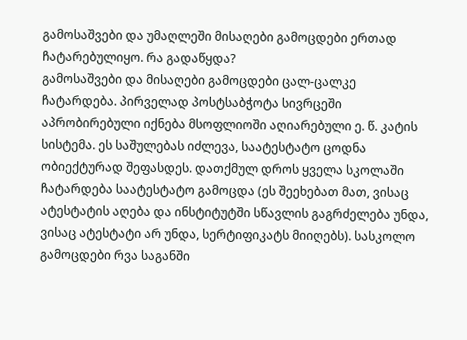გამოსაშვები და უმაღლეში მისაღები გამოცდები ერთად ჩატარებულიყო. რა გადაწყდა?
გამოსაშვები და მისაღები გამოცდები ცალ-ცალკე ჩატარდება. პირველად პოსტსაბჭოტა სივრცეში აპრობირებული იქნება მსოფლიოში აღიარებული ე. წ. კატის სისტემა. ეს საშულებას იძლევა, საატესტატო ცოდნა ობიექტურად შეფასდეს. დათქმულ დროს ყველა სკოლაში ჩატარდება საატესტატო გამოცდა (ეს შეეხებათ მათ, ვისაც ატესტატის აღება და ინსტიტუტში სწავლის გაგრძელება უნდა, ვისაც ატესტატი არ უნდა, სერტიფიკატს მიიღებს). სასკოლო გამოცდები რვა საგანში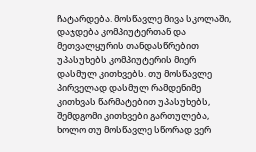ჩატარდება. მოსწავლე მივა სკოლაში, დაჯდება კომპიუტერთან და მეთვალყურის თანდასწრებით უპასუხებს კომპიუტერის მიერ დასმულ კითხვებს. თუ მოსწავლე პირველად დასმულ რამდენიმე კითხვას წარმატებით უპასუხებს, შემდგომი კითხვები გართულება, ხოლო თუ მოსწავლე სწორად ვერ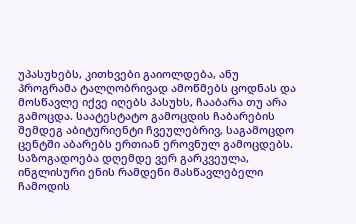უპასუხებს, კითხვები გაიოლდება, ანუ პროგრამა ტალღობრივად ამოწმებს ცოდნას და მოსწავლე იქვე იღებს პასუხს, ჩააბარა თუ არა გამოცდა. საატესტატო გამოცდის ჩაბარების შემდეგ აბიტურიენტი ჩვეულებრივ, საგამოცდო ცენტში აბარებს ერთიან ეროვნულ გამოცდებს.
საზოგადოება დღემდე ვერ გარკვეულა, ინგლისური ენის რამდენი მასწავლებელი ჩამოდის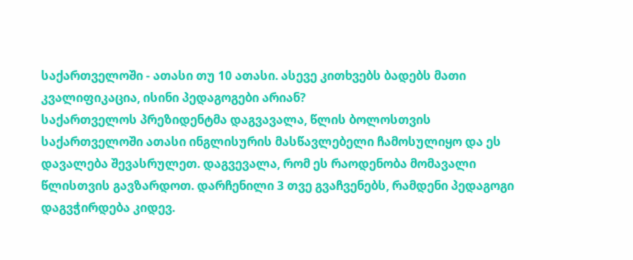საქართველოში - ათასი თუ 10 ათასი. ასევე კითხვებს ბადებს მათი კვალიფიკაცია, ისინი პედაგოგები არიან?
საქართველოს პრეზიდენტმა დაგვავალა, წლის ბოლოსთვის საქართველოში ათასი ინგლისურის მასწავლებელი ჩამოსულიყო და ეს დავალება შევასრულეთ. დაგვევალა, რომ ეს რაოდენობა მომავალი წლისთვის გავზარდოთ. დარჩენილი 3 თვე გვაჩვენებს, რამდენი პედაგოგი დაგვჭირდება კიდევ.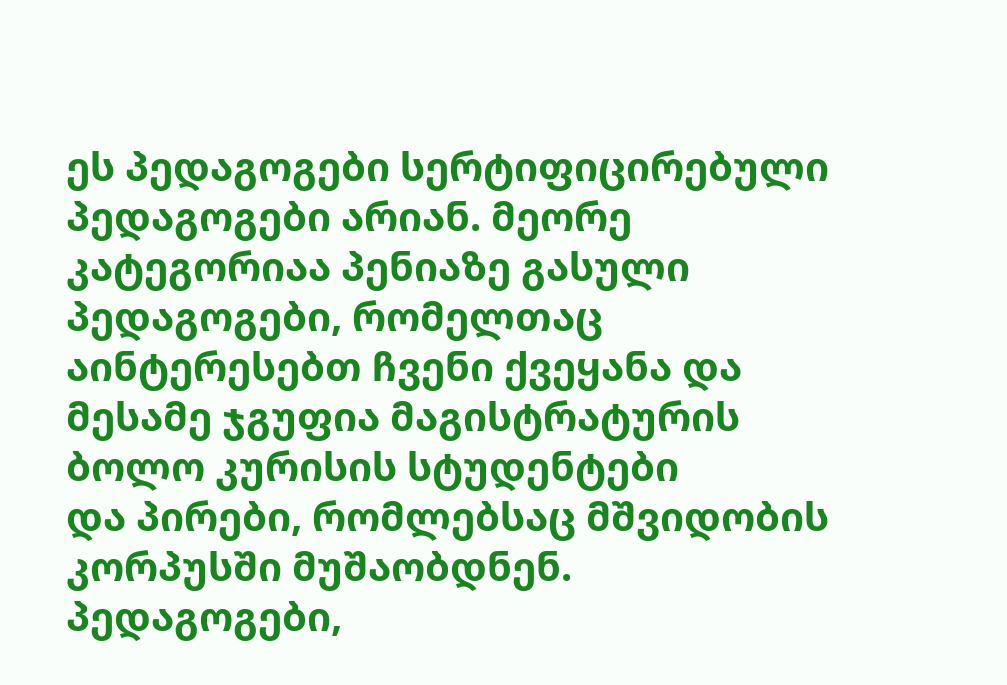ეს პედაგოგები სერტიფიცირებული პედაგოგები არიან. მეორე კატეგორიაა პენიაზე გასული პედაგოგები, რომელთაც აინტერესებთ ჩვენი ქვეყანა და მესამე ჯგუფია მაგისტრატურის ბოლო კურისის სტუდენტები
და პირები, რომლებსაც მშვიდობის კორპუსში მუშაობდნენ. პედაგოგები,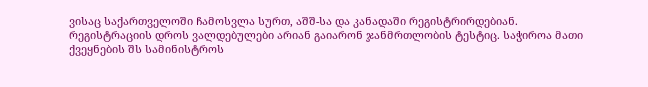ვისაც საქართველოში ჩამოსვლა სურთ, აშშ-სა და კანადაში რეგისტრირდებიან. რეგისტრაციის დროს ვალდებულები არიან გაიარონ ჯანმრთლობის ტესტიც. საჭიროა მათი ქვეყნების შს სამინისტროს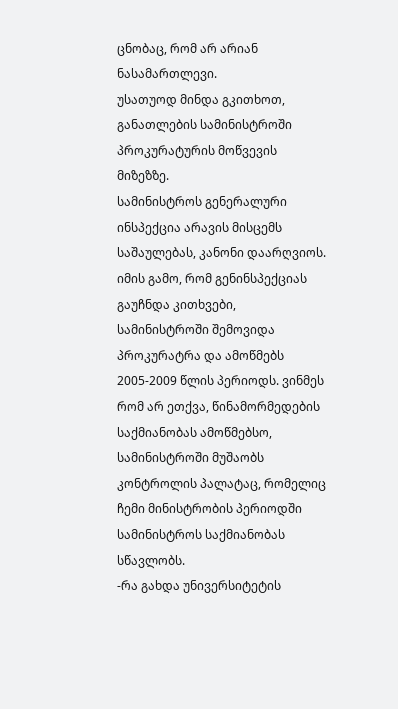ცნობაც, რომ არ არიან ნასამართლევი.
უსათუოდ მინდა გკითხოთ, განათლების სამინისტროში პროკურატურის მოწვევის მიზეზზე.
სამინისტროს გენერალური ინსპექცია არავის მისცემს საშაულებას, კანონი დაარღვიოს. იმის გამო, რომ გენინსპექციას გაუჩნდა კითხვები, სამინისტროში შემოვიდა პროკურატრა და ამოწმებს 2005-2009 წლის პერიოდს. ვინმეს რომ არ ეთქვა, წინამორმედების საქმიანობას ამოწმებსო, სამინისტროში მუშაობს კონტროლის პალატაც, რომელიც ჩემი მინისტრობის პერიოდში სამინისტროს საქმიანობას სწავლობს.
-რა გახდა უნივერსიტეტის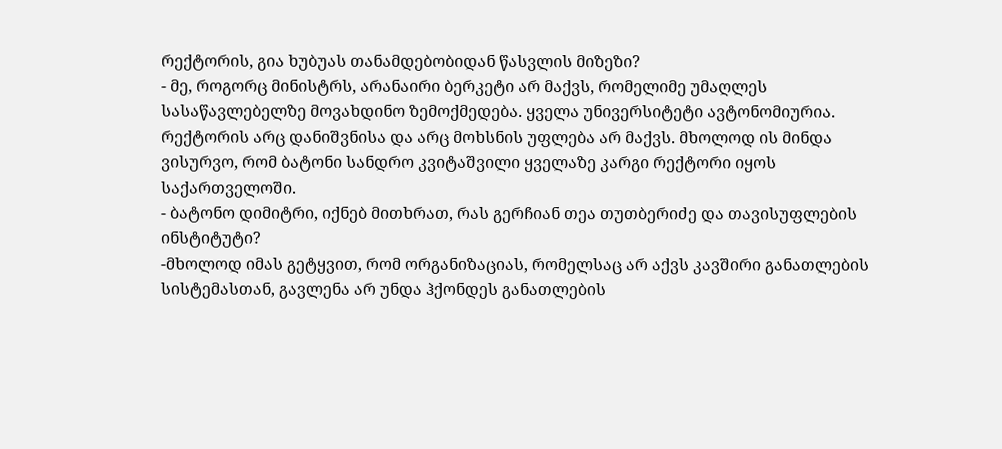რექტორის, გია ხუბუას თანამდებობიდან წასვლის მიზეზი?
- მე, როგორც მინისტრს, არანაირი ბერკეტი არ მაქვს, რომელიმე უმაღლეს სასაწავლებელზე მოვახდინო ზემოქმედება. ყველა უნივერსიტეტი ავტონომიურია. რექტორის არც დანიშვნისა და არც მოხსნის უფლება არ მაქვს. მხოლოდ ის მინდა ვისურვო, რომ ბატონი სანდრო კვიტაშვილი ყველაზე კარგი რექტორი იყოს საქართველოში.
- ბატონო დიმიტრი, იქნებ მითხრათ, რას გერჩიან თეა თუთბერიძე და თავისუფლების ინსტიტუტი?
-მხოლოდ იმას გეტყვით, რომ ორგანიზაციას, რომელსაც არ აქვს კავშირი განათლების სისტემასთან, გავლენა არ უნდა ჰქონდეს განათლების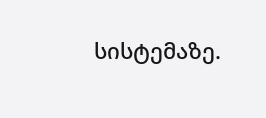სისტემაზე.